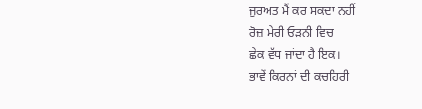ਜੁਰਅਤ ਮੈਂ ਕਰ ਸਕਦਾ ਨਹੀਂ
ਰੋਜ਼ ਮੇਰੀ ਓੜਨੀ ਵਿਚ
ਛੇਕ ਵੱਧ ਜਾਂਦਾ ਹੈ ਇਕ।
ਭਾਵੇਂ ਕਿਰਨਾਂ ਦੀ ਕਚਹਿਰੀ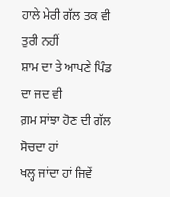ਹਾਲੇ ਮੇਰੀ ਗੱਲ ਤਕ ਵੀ ਤੁਰੀ ਨਹੀਂ
ਸ਼ਾਮ ਦਾ ਤੇ ਆਪਣੇ ਪਿੰਡ ਦਾ ਜਦ ਵੀ
ਗ਼ਮ ਸਾਂਝਾ ਹੋਣ ਦੀ ਗੱਲ ਸੋਚਦਾ ਹਾਂ
ਖਲ੍ਹ ਜਾਂਦਾ ਹਾਂ ਜਿਵੇਂ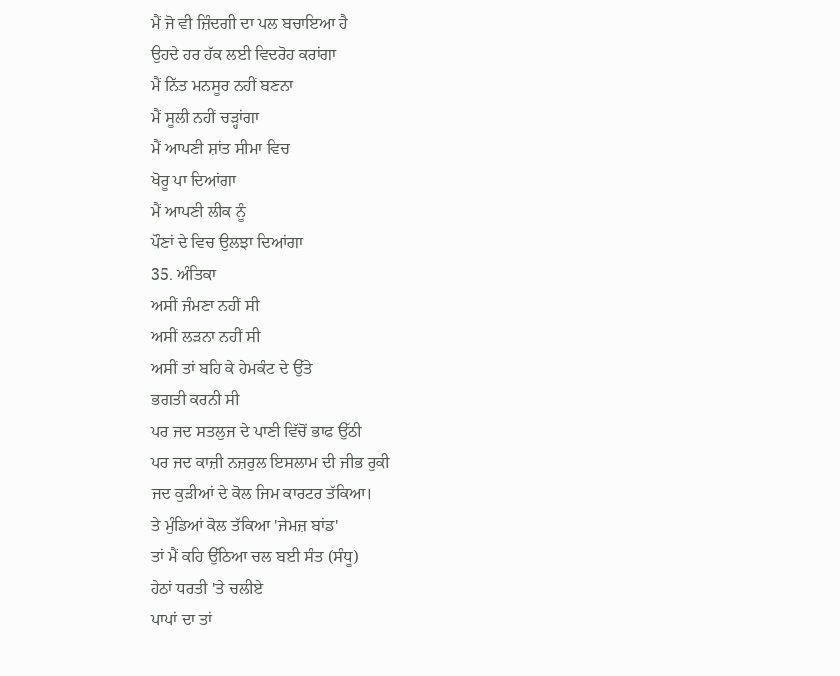ਮੈਂ ਜੋ ਵੀ ਜ਼ਿੰਦਗੀ ਦਾ ਪਲ ਬਚਾਇਆ ਹੈ
ਉਹਦੇ ਹਰ ਹੱਕ ਲਈ ਵਿਦਰੋਹ ਕਰਾਂਗਾ
ਮੈਂ ਨਿੱਤ ਮਨਸੂਰ ਨਹੀਂ ਬਣਨਾ
ਮੈਂ ਸੂਲੀ ਨਹੀਂ ਚੜ੍ਹਾਂਗਾ
ਮੈਂ ਆਪਣੀ ਸ਼ਾਂਤ ਸੀਮਾ ਵਿਚ
ਖੋਰੂ ਪਾ ਦਿਆਂਗਾ
ਮੈਂ ਆਪਣੀ ਲੀਕ ਨੂੰ
ਪੌਣਾਂ ਦੇ ਵਿਚ ਉਲਝਾ ਦਿਆਂਗਾ
35. ਅੰਤਿਕਾ
ਅਸੀਂ ਜੰਮਣਾ ਨਹੀਂ ਸੀ
ਅਸੀਂ ਲੜਨਾ ਨਹੀਂ ਸੀ
ਅਸੀਂ ਤਾਂ ਬਹਿ ਕੇ ਹੇਮਕੰਟ ਦੇ ਉੱਤੇ
ਭਗਤੀ ਕਰਨੀ ਸੀ
ਪਰ ਜਦ ਸਤਲੁਜ ਦੇ ਪਾਣੀ ਵਿੱਚੋਂ ਭਾਫ ਉੱਠੀ
ਪਰ ਜਦ ਕਾਜ਼ੀ ਨਜ਼ਰੁਲ ਇਸਲਾਮ ਦੀ ਜੀਭ ਰੁਕੀ
ਜਦ ਕੁੜੀਆਂ ਦੇ ਕੋਲ ਜਿਮ ਕਾਰਟਰ ਤੱਕਿਆ।
ਤੇ ਮੁੰਡਿਆਂ ਕੋਲ ਤੱਕਿਆ 'ਜੇਮਜ਼ ਬਾਂਡ'
ਤਾਂ ਮੈਂ ਕਹਿ ਉੱਠਿਆ ਚਲ ਬਈ ਸੰਤ (ਸੰਧੂ)
ਹੇਠਾਂ ਧਰਤੀ 'ਤੇ ਚਲੀਏ
ਪਾਪਾਂ ਦਾ ਤਾਂ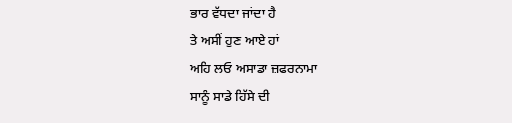ਭਾਰ ਵੱਧਦਾ ਜਾਂਦਾ ਹੈ
ਤੇ ਅਸੀਂ ਹੁਣ ਆਏ ਹਾਂ
ਅਹਿ ਲਓ ਅਸਾਡਾ ਜ਼ਫਰਨਾਮਾ
ਸਾਨੂੰ ਸਾਡੇ ਹਿੱਸੇ ਦੀ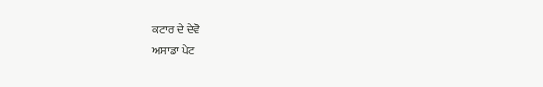ਕਟਾਰ ਦੇ ਦੇਵੋ
ਅਸਾਡਾ ਪੇਟ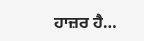ਹਾਜ਼ਰ ਹੈ…